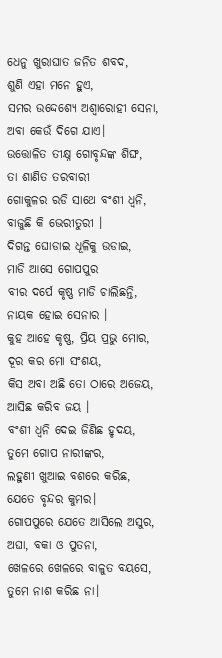ଧେନୁ ଖୁରାଘାତ ଜନିତ ଶବଦ,
ଶୁଣି ଏହା ମନେ ହୁଏ,
ସମର ଉଦ୍ଦେଶ୍ୟେ ଅଶ୍ଵାରୋହୀ ସେନା,
ଅବା କେଉଁ ଦିଗେ ଯାଏ।
ଉତ୍ତୋଳିତ ତୀକ୍ଷ୍ନ ଗୋବୃନ୍ଦଙ୍କ ଶିଙ୍ଘ,
ତା ଶାଣିତ ତରବାରୀ
ଗୋକୁଳର ରଡି ସାଥେ ବଂଶୀ ଧ୍ୱନି,
ବାଜୁଛି କି ଭେରୀତୁରୀ ।
ଦିଗନ୍ତ ଘୋଡାଇ ଧୂଳିକୁ ଉଡାଇ,
ମାଡି ଆସେ ଗୋପପୁର
ବୀର ଦର୍ପେ କୃଷ୍ଣ ମାଡି ଚାଲିଛନ୍ତି,
ନାୟକ ହୋଇ ସେନାର ।
କୁହ ଆହେ କୃଷ୍ଣ, ପ୍ରିୟ ପ୍ରଭୁ ମୋର,
ଦୂର କର ମୋ ସଂଶୟ,
କିସ ଅବା ଅଛି ତୋ ଠାରେ ଅଜେୟ,
ଆସିଛ କରିବ ଜୟ ।
ବଂଶୀ ଧ୍ୱନି ଦେଇ ଜିଣିଛ ହୃଦୟ,
ତୁମେ ଗୋପ ନାରୀଙ୍କର,
ଲହୁଣୀ ଖୁଆଇ ବଶରେ କରିଛ,
ଯେତେ ବୃନ୍ଦର କୁମର।
ଗୋପପୁରେ ଯେତେ ଆସିଲେ ଅସୁର,
ଅଘା, ବକା ଓ ପୁତନା,
ଖେଳରେ ଖେଳରେ ବାଳୁତ ବୟସେ,
ତୁମେ ନାଶ କରିଛ ନା।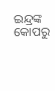ଇନ୍ଦ୍ରଙ୍କ କୋପରୁ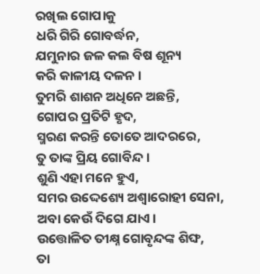ରଖିଲ ଗୋପାକୁ
ଧରି ଗିରି ଗୋବର୍ଦ୍ଧନ,
ଯମୁନାର ଜଳ କଲ ବିଷ ଶୂନ୍ୟ
କରି କାଳୀୟ ଦଳନ ।
ତୁମରି ଶାଶନ ଅଧିନେ ଅଛନ୍ତି,
ଗୋପର ପ୍ରତିଟି ହୃଦ,
ସ୍ମରଣ କରନ୍ତି ତୋତେ ଆଦରରେ,
ତୁ ତାଙ୍କ ପ୍ରିୟ ଗୋବିନ୍ଦ ।
ଶୁଣି ଏହା ମନେ ହୁଏ,
ସମର ଉଦ୍ଦେଶ୍ୟେ ଅଶ୍ଵାରୋହୀ ସେନା,
ଅବା କେଉଁ ଦିଗେ ଯାଏ।
ଉତ୍ତୋଳିତ ତୀକ୍ଷ୍ନ ଗୋବୃନ୍ଦଙ୍କ ଶିଙ୍ଘ,
ତା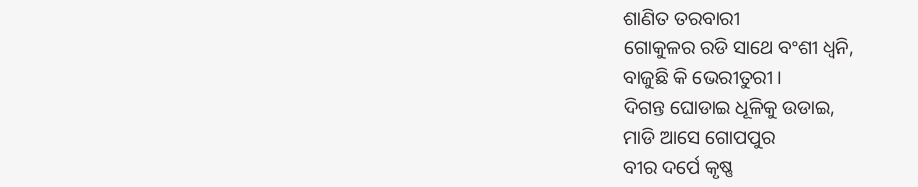ଶାଣିତ ତରବାରୀ
ଗୋକୁଳର ରଡି ସାଥେ ବଂଶୀ ଧ୍ୱନି,
ବାଜୁଛି କି ଭେରୀତୁରୀ ।
ଦିଗନ୍ତ ଘୋଡାଇ ଧୂଳିକୁ ଉଡାଇ,
ମାଡି ଆସେ ଗୋପପୁର
ବୀର ଦର୍ପେ କୃଷ୍ଣ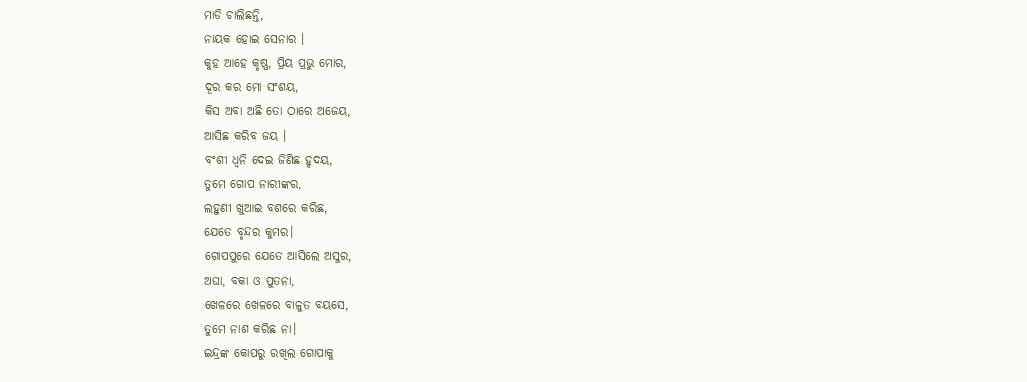ମାଡି ଚାଲିଛନ୍ତି,
ନାୟକ ହୋଇ ସେନାର ।
କୁହ ଆହେ କୃଷ୍ଣ, ପ୍ରିୟ ପ୍ରଭୁ ମୋର,
ଦୂର କର ମୋ ସଂଶୟ,
କିସ ଅବା ଅଛି ତୋ ଠାରେ ଅଜେୟ,
ଆସିଛ କରିବ ଜୟ ।
ବଂଶୀ ଧ୍ୱନି ଦେଇ ଜିଣିଛ ହୃଦୟ,
ତୁମେ ଗୋପ ନାରୀଙ୍କର,
ଲହୁଣୀ ଖୁଆଇ ବଶରେ କରିଛ,
ଯେତେ ବୃନ୍ଦର କୁମର।
ଗୋପପୁରେ ଯେତେ ଆସିଲେ ଅସୁର,
ଅଘା, ବକା ଓ ପୁତନା,
ଖେଳରେ ଖେଳରେ ବାଳୁତ ବୟସେ,
ତୁମେ ନାଶ କରିଛ ନା।
ଇନ୍ଦ୍ରଙ୍କ କୋପରୁ ରଖିଲ ଗୋପାକୁ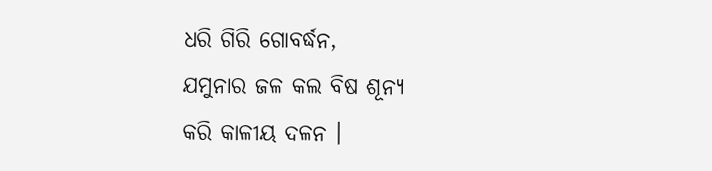ଧରି ଗିରି ଗୋବର୍ଦ୍ଧନ,
ଯମୁନାର ଜଳ କଲ ବିଷ ଶୂନ୍ୟ
କରି କାଳୀୟ ଦଳନ ।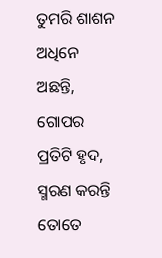ତୁମରି ଶାଶନ ଅଧିନେ ଅଛନ୍ତି,
ଗୋପର ପ୍ରତିଟି ହୃଦ,
ସ୍ମରଣ କରନ୍ତି ତୋତେ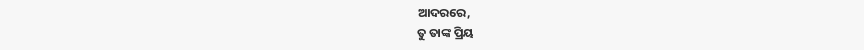ଆଦରରେ,
ତୁ ତାଙ୍କ ପ୍ରିୟ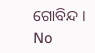ଗୋବିନ୍ଦ ।
No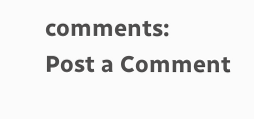comments:
Post a Comment